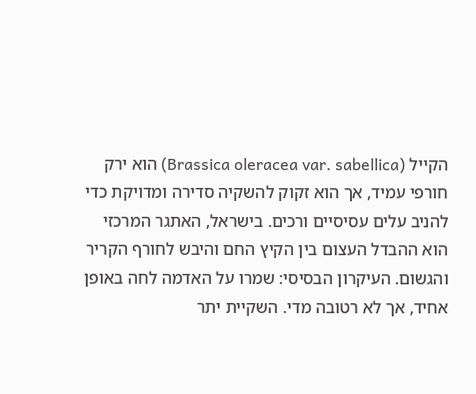הקייל (Brassica oleracea var. sabellica) הוא ירק חורפי עמיד, אך הוא זקוק להשקיה סדירה ומדויקת כדי להניב עלים עסיסיים ורכים. בישראל, האתגר המרכזי הוא ההבדל העצום בין הקיץ החם והיבש לחורף הקריר והגשום. העיקרון הבסיסי: שמרו על האדמה לחה באופן אחיד, אך לא רטובה מדי. השקיית יתר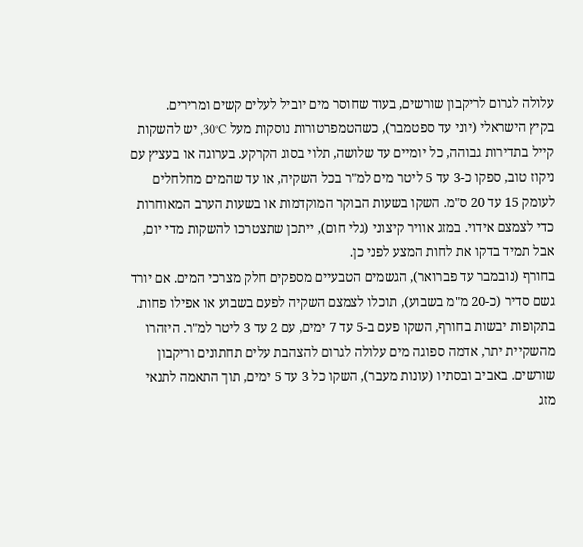עלולה לגרום לריקבון שורשים, בעוד שחוסר מים יוביל לעלים קשים ומרירים.
בקיץ הישראלי (יוני עד ספטמבר), כשהטמפרטורות נוסקות מעל 30°C, יש להשקות קייל בתדירות גבוהה, כל יומיים עד שלושה, תלוי בסוג הקרקע. בערוגה או בעציץ עם ניקוז טוב, ספקו כ-3 עד 5 ליטר מים למ"ר בכל השקיה, או עד שהמים מחלחלים לעומק 15 עד 20 ס"מ. השקו בשעות הבוקר המוקדמות או בשעות הערב המאוחרות כדי לצמצם אידוי. במזג אוויר קיצוני (גלי חום), ייתכן שתצטרכו להשקות מדי יום, אבל תמיד בדקו את לחות המצע לפני כן.
בחורף (נובמבר עד פברואר), הגשמים הטבעיים מספקים חלק מצרכי המים. אם יורד גשם סדיר (כ-20 מ"מ בשבוע), תוכלו לצמצם השקיה לפעם בשבוע או אפילו פחות. בתקופות יבשות בחורף, השקו פעם ב-5 עד 7 ימים, עם 2 עד 3 ליטר למ"ר. היזהרו מהשקיית יתר, אדמה ספוגה מים עלולה לגרום להצהבת עלים תחתונים וריקבון שורשים. באביב ובסתיו (עונות מעבר), השקו כל 3 עד 5 ימים, תוך התאמה לתנאי מזג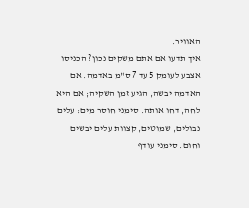האוויר.
איך תדעו אם אתם משקים נכון? הכניסו אצבע לעומק 5 עד 7 ס"מ באדמה. אם האדמה יבשה, הגיע זמן השקיה; אם היא לחה, דחו אותה. סימני חוסר מים: עלים נבולים, שמוטים, קצוות עלים יבשים וחום. סימני עודף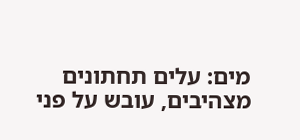מים: עלים תחתונים מצהיבים, עובש על פני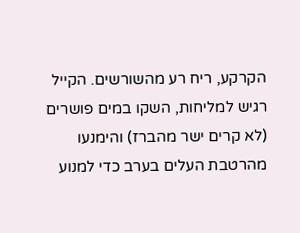הקרקע, ריח רע מהשורשים. הקייל רגיש למליחות, השקו במים פושרים (לא קרים ישר מהברז) והימנעו מהרטבת העלים בערב כדי למנוע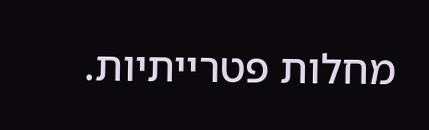מחלות פטרייתיות.